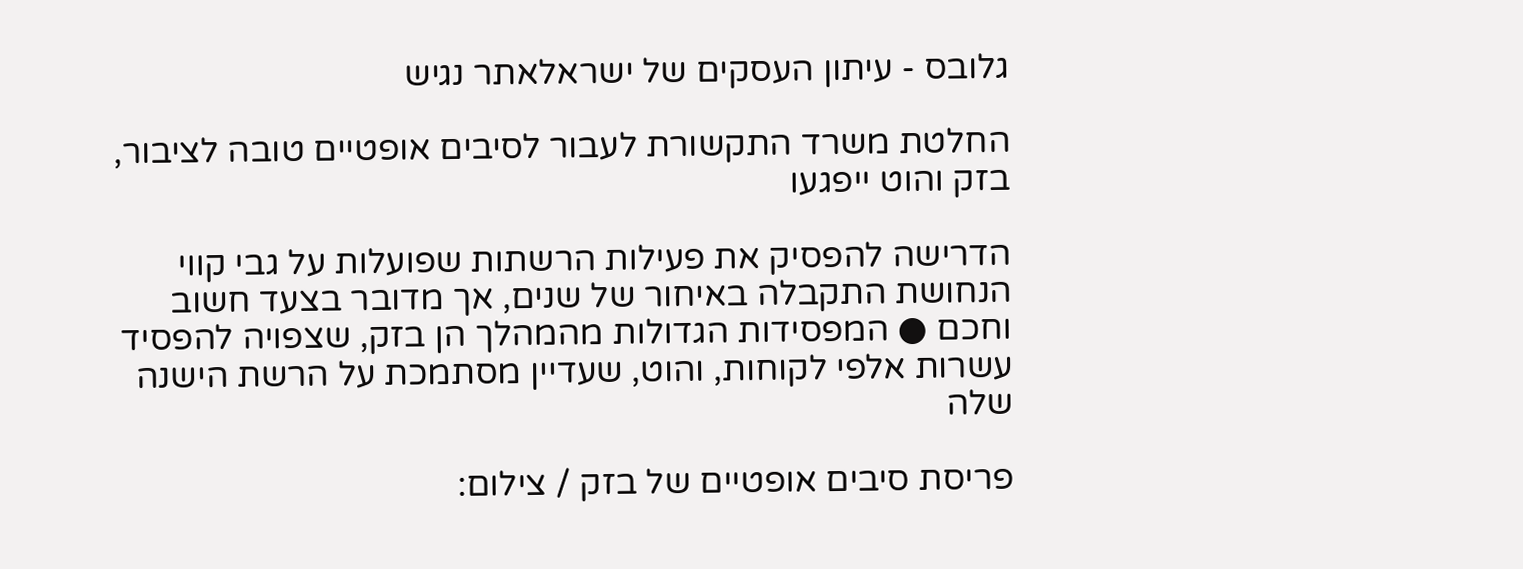גלובס - עיתון העסקים של ישראלאתר נגיש

החלטת משרד התקשורת לעבור לסיבים אופטיים טובה לציבור, בזק והוט ייפגעו

הדרישה להפסיק את פעילות הרשתות שפועלות על גבי קווי הנחושת התקבלה באיחור של שנים, אך מדובר בצעד חשוב וחכם ● המפסידות הגדולות מהמהלך הן בזק, שצפויה להפסיד עשרות אלפי לקוחות, והוט, שעדיין מסתמכת על הרשת הישנה שלה

פריסת סיבים אופטיים של בזק / צילום: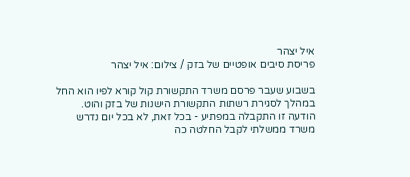איל יצהר
פריסת סיבים אופטיים של בזק / צילום: איל יצהר

בשבוע שעבר פרסם משרד התקשורת קול קורא לפיו הוא החל במהלך לסגירת רשתות התקשורת הישנות של בזק והוט. הודעה זו התקבלה במפתיע - בכל זאת, לא בכל יום נדרש משרד ממשלתי לקבל החלטה כה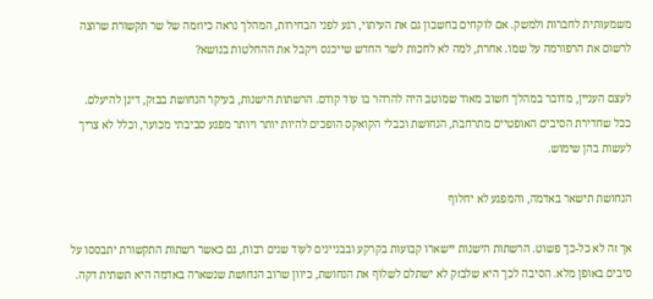משמעותית לחברות ולמשק. אם לוקחים בחשבון גם את העיתוי, רגע לפני הבחירות, המהלך נראה כיוזמה של שר תקשורת שרוצה לרשום את הרפורמה על שמו. אחרת, למה לא לחכות לשר החדש שייכנס ויקבל את ההחלטות בנושא?

לעצם העניין, מדובר במהלך חשוב מאוד שמוטב היה להרהר בו עוד קודם. הרשתות הישנות, בעיקר הנחושת בבזק, דינן להיעלם. ככל שחדירת הסיבים האופטיים מתרחבת, הנחושת וכבלי הקואקס הופכים להיות יותר ויותר מפגע סביבתי מכוער, וכלל לא צריך לעשות בהן שימוש.

הנחושת תישאר באדמה, והמפגע לא יחלוף

אך זה לא כל-כך פשוט. הרשתות הישנות יישארו קבועות בקרקע ובבניינים לעוד שנים רבות, גם כאשר רשתות התקשורת יתבססו על סיבים באופן מלא. הסיבה לכך היא שלבזק לא ישתלם לשלוף את הנחושת, כיוון שרוב הנחושת שנשארה באדמה היא תשתית דקה.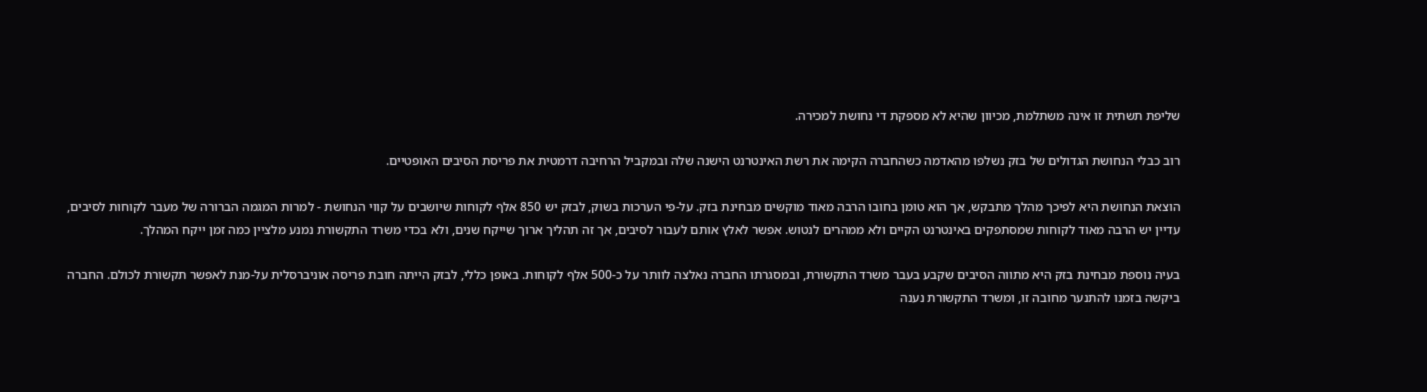שליפת תשתית זו אינה משתלמת, מכיוון שהיא לא מספקת די נחושת למכירה.

רוב כבלי הנחושת הגדולים של בזק נשלפו מהאדמה כשהחברה הקימה את רשת האינטרנט הישנה שלה ובמקביל הרחיבה דרמטית את פריסת הסיבים האופטיים.

הוצאת הנחושת היא לפיכך מהלך מתבקש, אך הוא טומן בחובו הרבה מאוד מוקשים מבחינת בזק. על-פי הערכות בשוק, לבזק יש 850 אלף לקוחות שיושבים על קווי הנחושת - למרות המגמה הברורה של מעבר לקוחות לסיבים, עדיין יש הרבה מאוד לקוחות שמסתפקים באינטרנט הקיים ולא ממהרים לנטוש. אפשר לאלץ אותם לעבור לסיבים, אך זה תהליך ארוך שייקח שנים, ולא בכדי משרד התקשורת נמנע מלציין כמה זמן ייקח המהלך.

בעיה נוספת מבחינת בזק היא מתווה הסיבים שקבע בעבר משרד התקשורת, ובמסגרתו החברה נאלצה לוותר על כ-500 אלף לקוחות. באופן כללי, לבזק הייתה חובת פריסה אוניברסלית על-מנת לאפשר תקשורת לכולם. החברה ביקשה בזמנו להתנער מחובה זו, ומשרד התקשורת נענה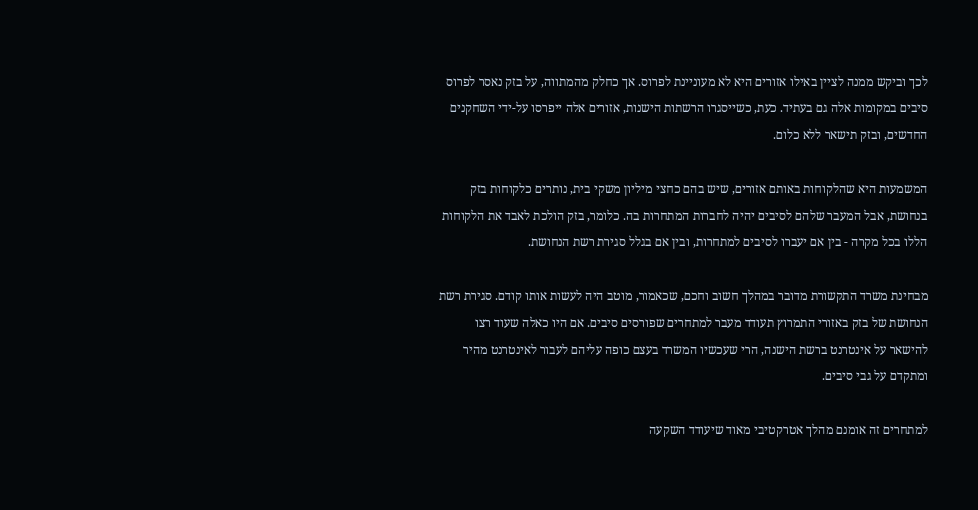לכך וביקש ממנה לציין באילו אזורים היא לא מעוניינת לפרוס. אך כחלק מהמתווה, על בזק נאסר לפרוס סיבים במקומות אלה גם בעתיד. כעת, כשייסגרו הרשתות הישנות, אזורים אלה ייפרסו על-ידי השחקנים החדשים, ובזק תישאר ללא כלום.

המשמעות היא שהלקוחות באותם אזורים, שיש בהם כחצי מיליון משקי בית, נותרים כלקוחות בזק בנחושת, אבל המעבר שלהם לסיבים יהיה לחברות המתחרות בה. כלומר, בזק הולכת לאבד את הלקוחות הללו בכל מקרה - בין אם יעברו לסיבים למתחרות, ובין אם בגלל סגירת רשת הנחושת.

מבחינת משרד התקשורת מדובר במהלך חשוב וחכם, שכאמור, מוטב היה לעשות אותו קודם. סגירת רשת הנחושת של בזק באזורי התמרוץ תעודד מעבר למתחרים שפורסים סיבים. אם היו כאלה שעוד רצו להישאר על אינטרנט ברשת הישנה, הרי שעכשיו המשרד בעצם כופה עליהם לעבור לאינטרנט מהיר ומתקדם על גבי סיבים.

למתחרים זה אומנם מהלך אטרקטיבי מאוד שיעודד השקעה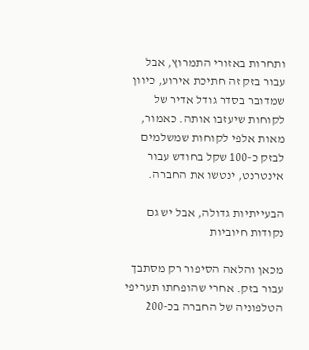ותחרות באזורי התמרוץ, אבל עבור בזק זה חתיכת אירוע, כיוון שמדובר בסדר גודל אדיר של לקוחות שיעזבו אותה. כאמור, מאות אלפי לקוחות שמשלמים לבזק כ-100 שקל בחודש עבור אינטרנט, ינטשו את החברה.

הבעייתיות גדולה, אבל יש גם נקודות חיוביות

מכאן והלאה הסיפור רק מסתבך עבור בזק. אחרי שהופחתו תעריפי הטלפוניה של החברה בכ-200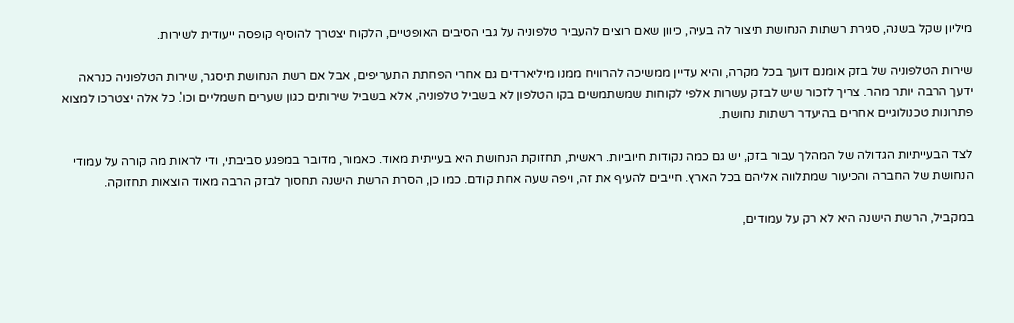מיליון שקל בשנה, סגירת רשתות הנחושת תיצור לה בעיה, כיוון שאם רוצים להעביר טלפוניה על גבי הסיבים האופטיים, הלקוח יצטרך להוסיף קופסה ייעודית לשירות.

שירות הטלפוניה של בזק אומנם דועך בכל מקרה, והיא עדיין ממשיכה להרוויח ממנו מיליארדים גם אחרי הפחתת התעריפים, אבל אם רשת הנחושת תיסגר, שירות הטלפוניה כנראה ידעך הרבה יותר מהר. צריך לזכור שיש לבזק עשרות אלפי לקוחות שמשתמשים בקו הטלפון לא בשביל טלפוניה, אלא בשביל שירותים כגון שערים חשמליים וכו'. כל אלה יצטרכו למצוא פתרונות טכנולוגיים אחרים בהיעדר רשתות נחושת.

לצד הבעייתיות הגדולה של המהלך עבור בזק, יש גם כמה נקודות חיוביות. ראשית, תחזוקת הנחושת היא בעייתית מאוד. כאמור, מדובר במפגע סביבתי, ודי לראות מה קורה על עמודי הנחושת של החברה והכיעור שמתלווה אליהם בכל הארץ. חייבים להעיף את זה, ויפה שעה אחת קודם. כמו כן, הסרת הרשת הישנה תחסוך לבזק הרבה מאוד הוצאות תחזוקה.

במקביל, הרשת הישנה היא לא רק על עמודים,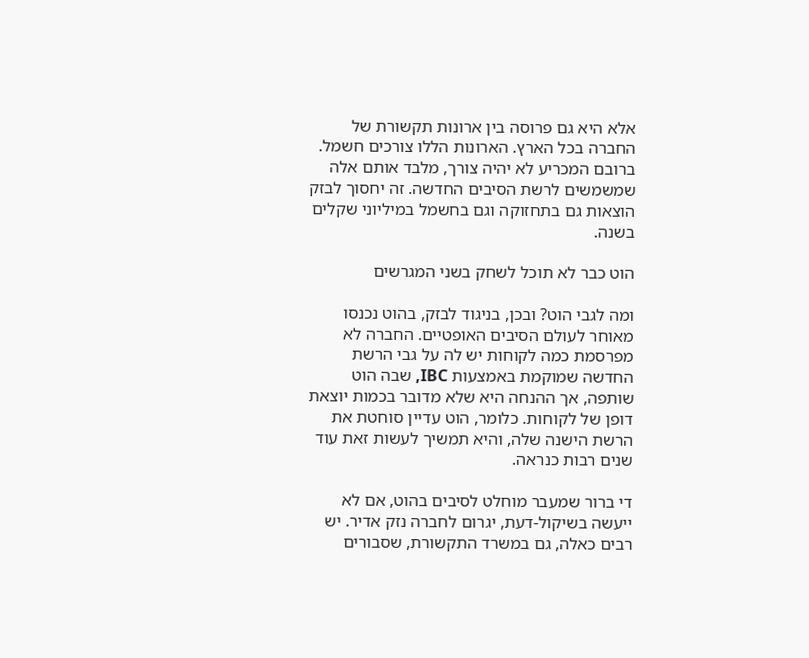אלא היא גם פרוסה בין ארונות תקשורת של החברה בכל הארץ. הארונות הללו צורכים חשמל. ברובם המכריע לא יהיה צורך, מלבד אותם אלה שמשמשים לרשת הסיבים החדשה. זה יחסוך לבזק הוצאות גם בתחזוקה וגם בחשמל במיליוני שקלים בשנה.

הוט כבר לא תוכל לשחק בשני המגרשים

ומה לגבי הוט? ובכן, בניגוד לבזק, בהוט נכנסו מאוחר לעולם הסיבים האופטיים. החברה לא מפרסמת כמה לקוחות יש לה על גבי הרשת החדשה שמוקמת באמצעות IBC, שבה הוט שותפה, אך ההנחה היא שלא מדובר בכמות יוצאת דופן של לקוחות. כלומר, הוט עדיין סוחטת את הרשת הישנה שלה, והיא תמשיך לעשות זאת עוד שנים רבות כנראה.

די ברור שמעבר מוחלט לסיבים בהוט, אם לא ייעשה בשיקול-דעת, יגרום לחברה נזק אדיר. יש רבים כאלה, גם במשרד התקשורת, שסבורים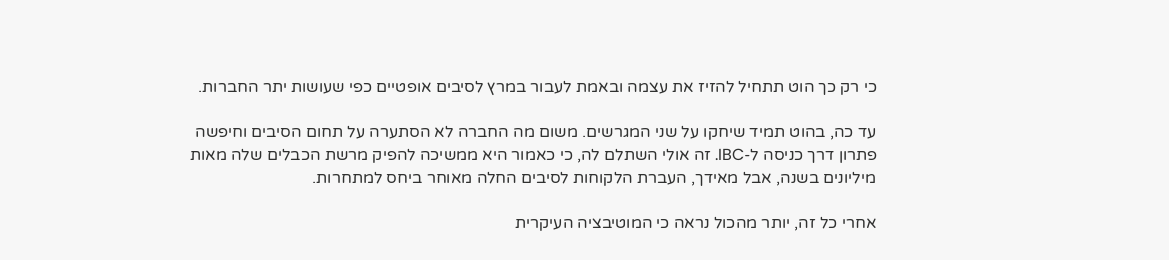כי רק כך הוט תתחיל להזיז את עצמה ובאמת לעבור במרץ לסיבים אופטיים כפי שעושות יתר החברות.

עד כה, בהוט תמיד שיחקו על שני המגרשים. משום מה החברה לא הסתערה על תחום הסיבים וחיפשה פתרון דרך כניסה ל-IBC. זה אולי השתלם לה, כי כאמור היא ממשיכה להפיק מרשת הכבלים שלה מאות מיליונים בשנה, אבל מאידך, העברת הלקוחות לסיבים החלה מאוחר ביחס למתחרות.

אחרי כל זה, יותר מהכול נראה כי המוטיבציה העיקרית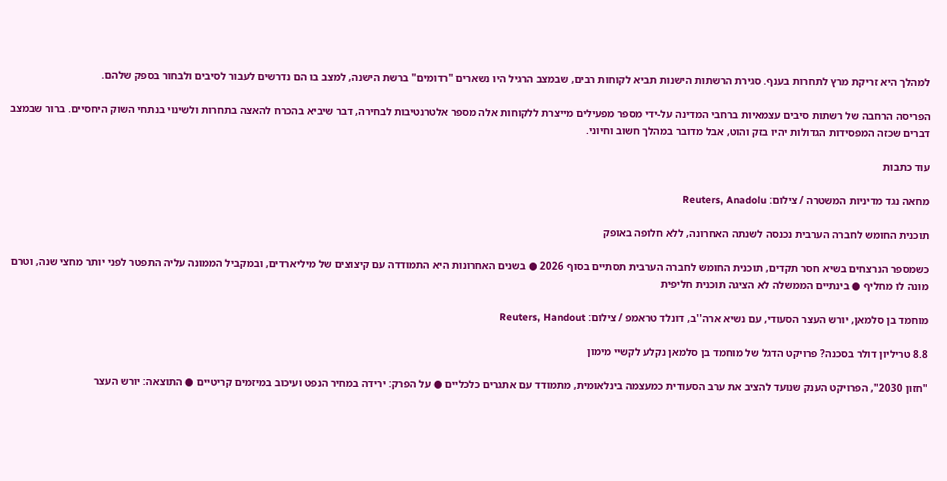למהלך היא זריקת מרץ לתחרות בענף. סגירת הרשתות הישנות תביא לקוחות רבים, שבמצב הרגיל היו נשארים "רדומים" ברשת הישנה, למצב בו הם נדרשים לעבור לסיבים ולבחור בספק שלהם.

הפריסה הרחבה של רשתות סיבים עצמאיות ברחבי המדינה על-ידי מספר מפעילים מייצרת ללקוחות אלה מספר אלטרנטיבות לבחירה, דבר שיביא בהכרח להאצה בתחרות ולשינוי בנתחי השוק היחסיים. ברור שבמצב דברים שכזה המפסידות הגדולות יהיו בזק והוט, אבל מדובר במהלך חשוב וחיוני.

עוד כתבות

מחאה נגד מדיניות המשטרה / צילום: Reuters, Anadolu

תוכנית החומש לחברה הערבית נכנסה לשנתה האחרונה, ללא חלופה באופק

כשמספר הנרצחים בשיא חסר תקדים, תוכנית החומש לחברה הערבית תסתיים בסוף 2026 ● בשנים האחרונות היא התמודדה עם קיצוצים של מיליארדים, ובמקביל הממונה עליה התפטר לפני יותר מחצי שנה, וטרם מונה לו מחליף ● בינתיים הממשלה לא הציגה תוכנית חליפית

מוחמד בן סלמאן, יורש העצר הסעודי, עם נשיא ארה''ב, דונלד טראמפ / צילום: Reuters, Handout

8.8 טריליון דולר בסכנה? פרויקט הדגל של מוחמד בן סלמאן נקלע לקשיי מימון

"חזון 2030", הפרויקט הענק שנועד להציב את ערב הסעודית כמעצמה בינלאומית, מתמודד עם אתגרים כלכליים ● על הפרק: ירידה במחיר הנפט ועיכוב במיזמים קריטיים ● התוצאה: יורש העצר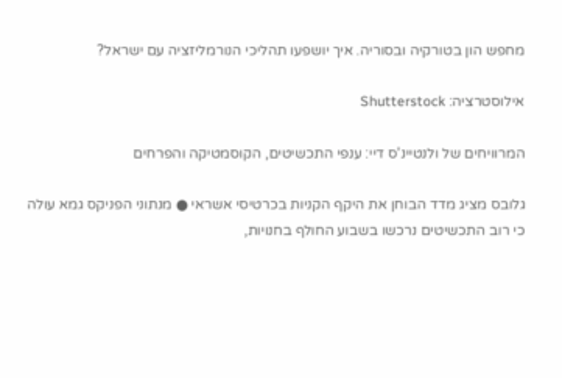מחפש הון בטורקיה ובסוריה. איך יושפעו תהליכי הנורמליזציה עם ישראל?

אילוסטרציה: Shutterstock

המרוויחים של ולנטיינ'ס דיי: ענפי התכשיטים, הקוסמטיקה והפרחים

גלובס מציג מדד הבוחן את היקף הקניות בכרטיסי אשראי ● מנתוני הפניקס גמא עולה כי רוב התכשיטים נרכשו בשבוע החולף בחנויות,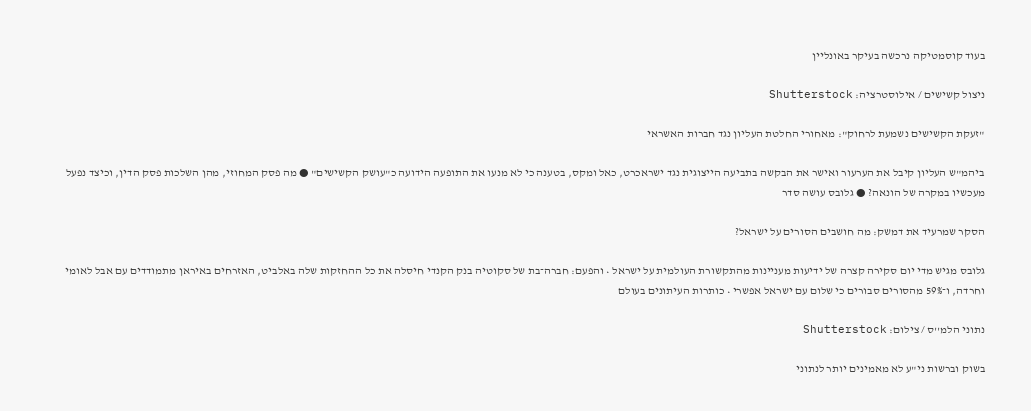בעוד קוסמטיקה נרכשה בעיקר באונליין

ניצול קשישים / אילוסטרציה: Shutterstock

"זעקת הקשישים נשמעת לרחוק": מאחורי החלטת העליון נגד חברות האשראי

ביהמ"ש העליון קיבל את הערעור ואישר את הבקשה בתביעה הייצוגית נגד ישראכרט, כאל ומקס, בטענה כי לא מנעו את התופעה הידועה כ"עושק הקשישים" ● מה פסק המחוזי, מהן השלכות פסק הדין, וכיצד נפעל מעכשיו במקרה של הונאה? ● גלובס עושה סדר

הסקר שמרעיד את דמשק: מה חושבים הסורים על ישראל?

גלובס מגיש מדי יום סקירה קצרה של ידיעות מעניינות מהתקשורת העולמית על ישראל • והפעם: חברה־בת של סקוטיה בנק הקנדי חיסלה את כל ההחזקות שלה באלביט, האזרחים באיראן מתמודדים עם אבל לאומי וחרדה, ו־59% מהסורים סבורים כי שלום עם ישראל אפשרי • כותרות העיתונים בעולם

נתוני הלמ''ס / צילום: Shutterstock

בשוק וברשות ני"ע לא מאמינים יותר לנתוני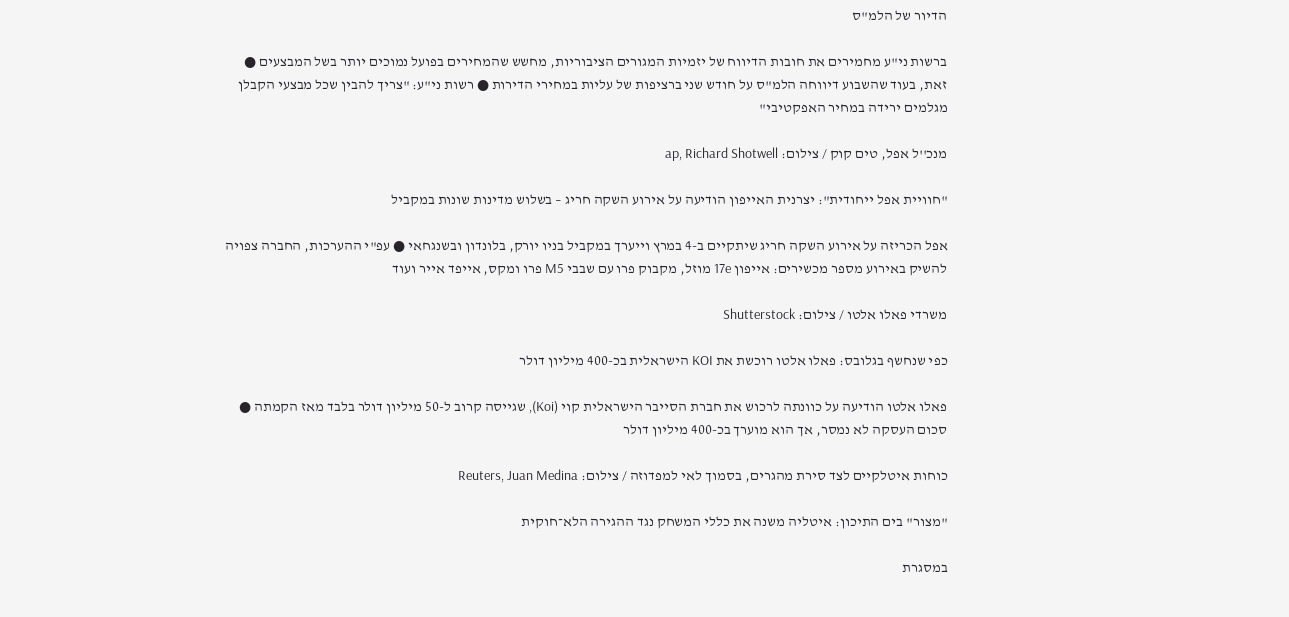הדיור של הלמ"ס

ברשות ני"ע מחמירים את חובות הדיווח של יזמיות המגורים הציבוריות, מחשש שהמחירים בפועל נמוכים יותר בשל המבצעים ● זאת, בעוד שהשבוע דיווחה הלמ"ס על חודש שני ברציפות של עליות במחירי הדירות ● רשות ני"ע: "צריך להבין שכל מבצעי הקבלן מגלמים ירידה במחיר האפקטיבי"

מנכ''ל אפל, טים קוק / צילום: ap, Richard Shotwell

"חוויית אפל ייחודית": יצרנית האייפון הודיעה על אירוע השקה חריג – בשלוש מדינות שונות במקביל

אפל הכריזה על אירוע השקה חריג שיתקיים ב-4 במרץ וייערך במקביל בניו יורק, בלונדון ובשנגחאי ● עפ"י ההערכות, החברה צפויה להשיק באירוע מספר מכשירים: אייפון 17e מוזל, מקבוק פרו עם שבבי M5 פרו ומקס, אייפד אייר ועוד

משרדי פאלו אלטו / צילום: Shutterstock

כפי שנחשף בגלובס: פאלו אלטו רוכשת את KOI הישראלית בכ-400 מיליון דולר

פאלו אלטו הודיעה על כוונתה לרכוש את חברת הסייבר הישראלית קוי (Koi), שגייסה קרוב ל-50 מיליון דולר בלבד מאז הקמתה ● סכום העסקה לא נמסר, אך הוא מוערך בכ-400 מיליון דולר

כוחות איטלקיים לצד סירת מהגרים, בסמוך לאי למפדוזה / צילום: Reuters, Juan Medina

"מצור" בים התיכון: איטליה משנה את כללי המשחק נגד ההגירה הלא־חוקית

במסגרת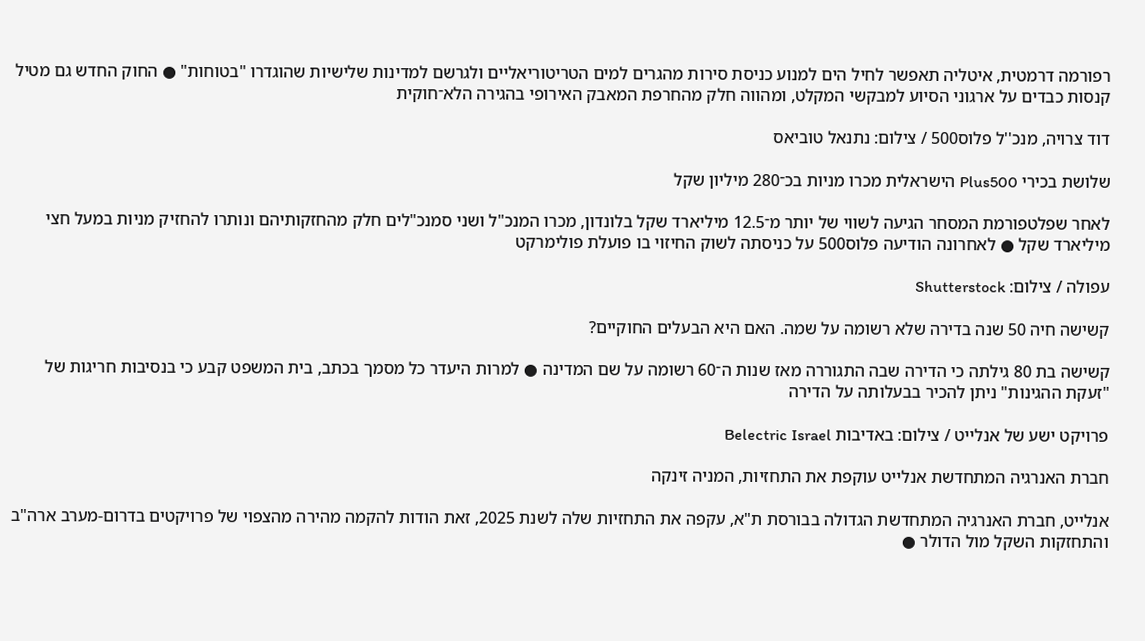רפורמה דרמטית, איטליה תאפשר לחיל הים למנוע כניסת סירות מהגרים למים הטריטוריאליים ולגרשם למדינות שלישיות שהוגדרו "בטוחות" ● החוק החדש גם מטיל קנסות כבדים על ארגוני הסיוע למבקשי המקלט, ומהווה חלק מהחרפת המאבק האירופי בהגירה הלא־חוקית

דוד צרויה, מנכ''ל פלוס500 / צילום: נתנאל טוביאס

שלושת בכירי Plus500 הישראלית מכרו מניות בכ־280 מיליון שקל

לאחר שפלטפורמת המסחר הגיעה לשווי של יותר מ־12.5 מיליארד שקל בלונדון, מכרו המנכ"ל ושני סמנכ"לים חלק מהחזקותיהם ונותרו להחזיק מניות במעל חצי מיליארד שקל ● לאחרונה הודיעה פלוס500 על כניסתה לשוק החיזוי בו פועלת פולימרקט

עפולה / צילום: Shutterstock

קשישה חיה 50 שנה בדירה שלא רשומה על שמה. האם היא הבעלים החוקיים?

קשישה בת 80 גילתה כי הדירה שבה התגוררה מאז שנות ה־60 רשומה על שם המדינה ● למרות היעדר כל מסמך בכתב, בית המשפט קבע כי בנסיבות חריגות של "זעקת ההגינות" ניתן להכיר בבעלותה על הדירה

פרויקט ישע של אנלייט / צילום: באדיבות Belectric Israel

חברת האנרגיה המתחדשת אנלייט עוקפת את התחזיות, המניה זינקה

אנלייט, חברת האנרגיה המתחדשת הגדולה בבורסת ת"א, עקפה את התחזיות שלה לשנת 2025, זאת הודות להקמה מהירה מהצפוי של פרויקטים בדרום-מערב ארה"ב והתחזקות השקל מול הדולר ●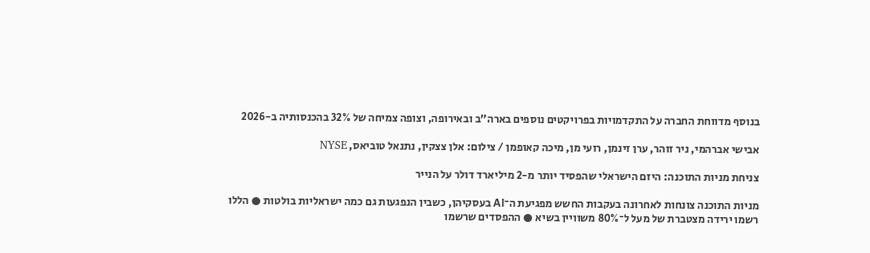בנוסף מדווחת החברה על התקדמויות בפרויקטים נוספים בארה"ב ובאירופה, וצופה צמיחה של 32% בהכנסותיה ב-2026

אבישי אברהמי, ניר זוהר, ערן זינמן, רועי מן, מיכה קאופמן / צילום: אלן צצקין, נתנאל טוביאס, NYSE

צניחת מניות התוכנה: היזם הישראלי שהפסיד יותר מ-2 מיליארד דולר על הנייר

מניות התוכנה צונחות לאחרונה בעקבות החשש מפגיעת ה־AI בעסקיהן, כשבין הנפגעות גם כמה ישראליות בולטות ● הללו רשמו ירידה מצטברת של מעל ל־80% משוויין בשיא ● ההפסדים שרשמו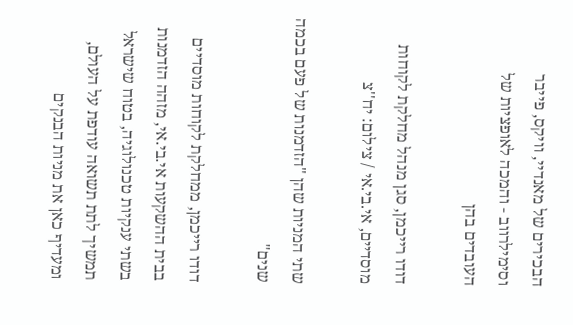הבכירים של מאנדיי, וויקס, פייבר וסימילרווב - והמכה לאופציות של העובדים בהן

דודו רייכמן, סגן מנהל מחלקת לקוחות מוסדיים, אי.בי.אי / צילום: יח''צ

שתי המניות שהן "הזדמנות של פעם בכמה שנים"

דודו רייכמן, ממחלקת לקוחות מוסדיים בבית ההשקעות אי.בי.אי, מזהה הזדמנות בשתי ענקיות טכנולוגיה, בטוח שישראל תמשיך לתת תשואה עודפת על העולם, ומעדיף כאן את מניות הבנקים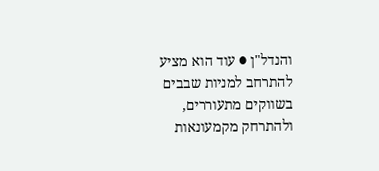והנדל"ן ● עוד הוא מציע להתרחב למניות שבבים בשווקים מתעוררים, ולהתרחק מקמעונאות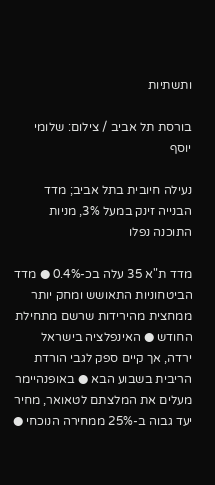ותשתיות

בורסת תל אביב / צילום: שלומי יוסף

נעילה חיובית בתל אביב; מדד הבנייה זינק במעל 3%, מניות התוכנה נפלו

מדד ת"א 35 עלה בכ-0.4% ● מדד הביטחוניות התאושש ומחק יותר ממחצית מהירידות שרשם מתחילת החודש ● האינפלציה בישראל ירדה, אך קיים ספק לגבי הורדת הריבית בשבוע הבא ● באופנהיימר מעלים את המלצתם לטאואר, מחיר יעד גבוה ב-25% ממחירה הנוכחי ●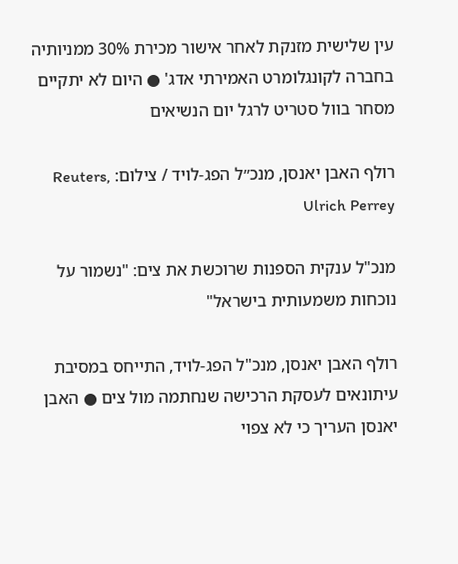עין שלישית מזנקת לאחר אישור מכירת 30% ממניותיה בחברה לקונגלומרט האמירתי אדג' ● היום לא יתקיים מסחר בוול סטריט לרגל יום הנשיאים

רולף האבן יאנסן, מנכ״ל הפג-לויד / צילום: Reuters, Ulrich Perrey

מנכ"ל ענקית הספנות שרוכשת את צים: "נשמור על נוכחות משמעותית בישראל"

רולף האבן יאנסן, מנכ"ל הפג-לויד, התייחס במסיבת עיתונאים לעסקת הרכישה שנחתמה מול צים ● האבן יאנסן העריך כי לא צפוי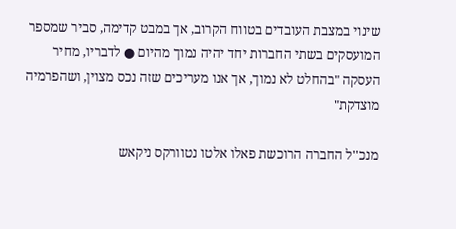שינוי במצבת העובדים בטווח הקרוב, אך במבט קדימה, סביר שמספר המועסקים בשתי החברות יחד יהיה נמוך מהיום ● לדבריו, מחיר העסקה "בהחלט לא נמוך, אך אנו מעריכים שזה נכס מצוין, ושהפרמיה מוצדקת"

מנכ''ל החברה הרוכשת פאלו אלטו נטוורקס ניקאש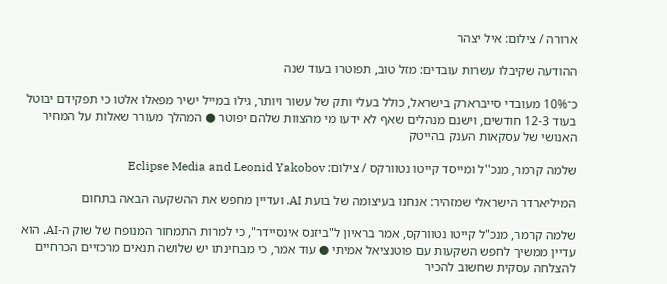ארורה / צילום: איל יצהר

ההודעה שקיבלו עשרות עובדים: מזל טוב, תפוטרו בעוד שנה

כ־10% מעובדי סייברארק בישראל, כולל בעלי ותק של עשור ויותר, גילו במייל ישיר מפאלו אלטו כי תפקידם יבוטל בעוד 12-3 חודשים, וישנם מנהלים שאף לא ידעו מי מהצוות שלהם יפוטר ● המהלך מעורר שאלות על המחיר האנושי של עסקאות הענק בהייטק

שלמה קרמר, מנכ''ל ומייסד קייטו נטוורקס / צילום: Eclipse Media and Leonid Yakobov

המיליארדר הישראלי שמזהיר: אנחנו בעיצומה של בועת AI. ועדיין מחפש את ההשקעה הבאה בתחום

שלמה קרמר, מנכ"ל קייטו נטוורקס, אמר בראיון ל"ביזנס אינסיידר", כי למרות התמחור המנופח של שוק ה-AI, הוא עדיין ממשיך לחפש השקעות עם פוטנציאל אמיתי ● עוד אמר, כי מבחינתו יש שלושה תנאים מרכזיים הכרחיים להצלחה עסקית שחשוב להכיר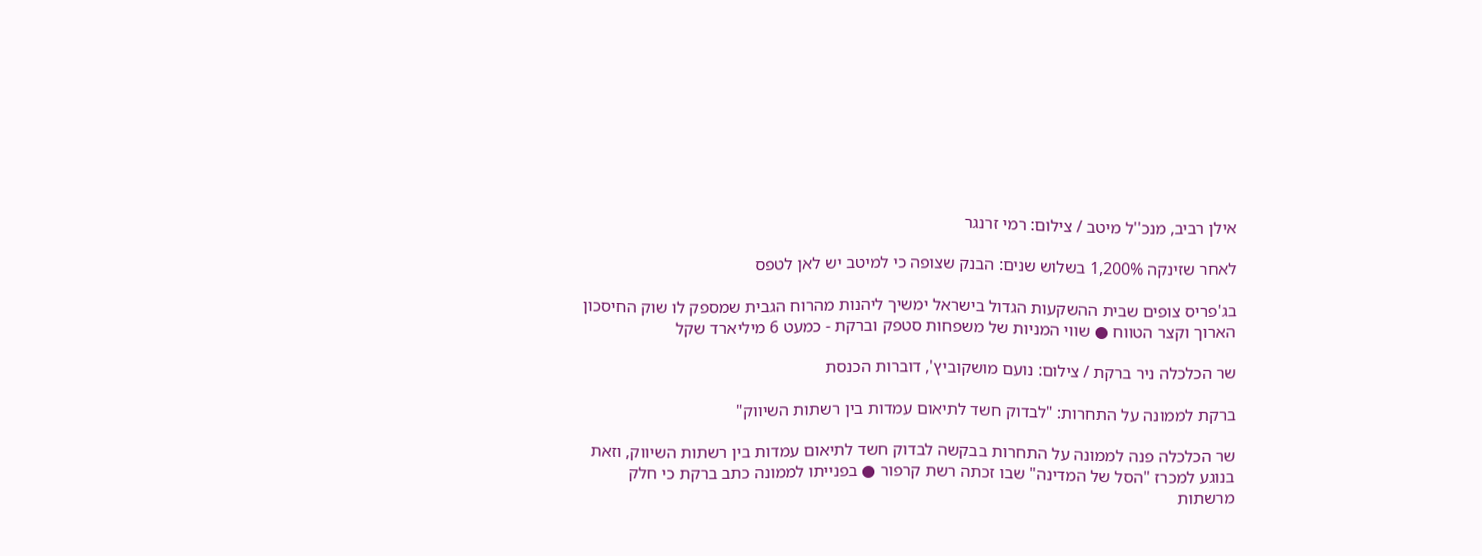אילן רביב, מנכ''ל מיטב / צילום: רמי זרנגר

לאחר שזינקה 1,200% בשלוש שנים: הבנק שצופה כי למיטב יש לאן לטפס

בג'פריס צופים שבית ההשקעות הגדול בישראל ימשיך ליהנות מהרוח הגבית שמספק לו שוק החיסכון הארוך וקצר הטווח ● שווי המניות של משפחות סטפק וברקת - כמעט 6 מיליארד שקל

שר הכלכלה ניר ברקת / צילום: נועם מושקוביץ', דוברות הכנסת

ברקת לממונה על התחרות: "לבדוק חשד לתיאום עמדות בין רשתות השיווק"

שר הכלכלה פנה לממונה על התחרות בבקשה לבדוק חשד לתיאום עמדות בין רשתות השיווק, וזאת בנוגע למכרז "הסל של המדינה" שבו זכתה רשת קרפור ● בפנייתו לממונה כתב ברקת כי חלק מרשתות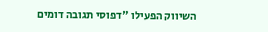השיווק הפעילו "דפוסי תגובה דומים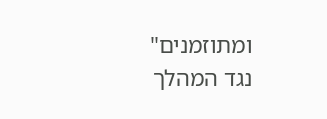ומתוזמנים" נגד המהלך